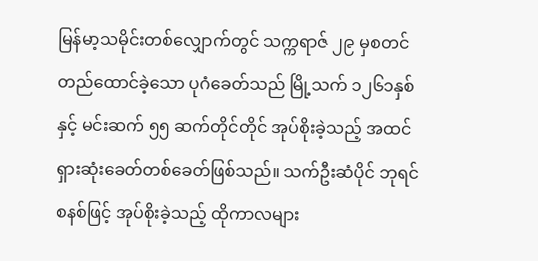မြန်မာ့သမိုင်းတစ်လျှောက်တွင် သက္ကရာဇ် ၂၉ မှစတင်တည်ထောင်ခဲ့သော ပုဂံခေတ်သည် မြို့သက် ၁၂၆၁နှစ်နှင့် မင်းဆက် ၅၅ ဆက်တိုင်တိုင် အုပ်စိုးခဲ့သည့် အထင်ရှားဆုံးခေတ်တစ်ခေတ်ဖြစ်သည်။ သက်ဦးဆံပိုင် ဘုရင် စနစ်ဖြင့် အုပ်စိုးခဲ့သည့် ထိုကာလများ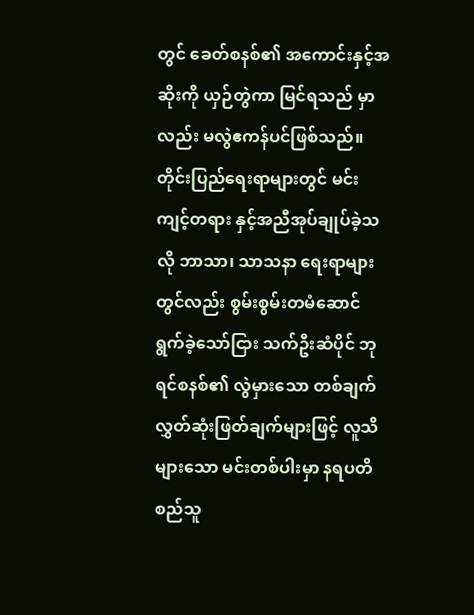တွင် ခေတ်စနစ်၏ အကောင်းနှင့်အဆိုးကို ယှဉ်တွဲကာ မြင်ရသည် မှာလည်း မလွဲဧကန်ပင်ဖြစ်သည်။ တိုင်းပြည်ရေးရာများတွင် မင်းကျင့်တရား နှင့်အညီအုပ်ချုပ်ခဲ့သလို ဘာသာ၊ သာသနာ ရေးရာများတွင်လည်း စွမ်းစွမ်းတမံဆောင်ရွက်ခဲ့သော်ငြား သက်ဦးဆံပိုင် ဘုရင်စနစ်၏ လွဲမှားသော တစ်ချက်လွှတ်ဆုံးဖြတ်ချက်များဖြင့် လူသိများသော မင်းတစ်ပါးမှာ နရပတိစည်သူ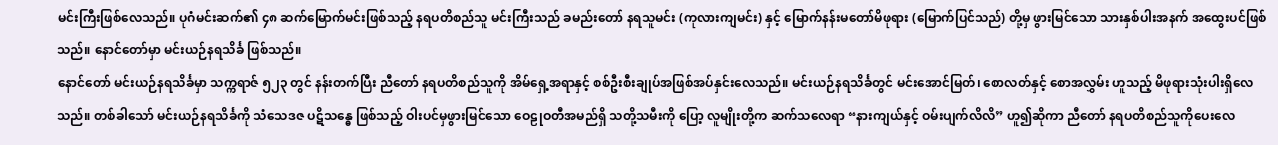မင်းကြီးဖြစ်လေသည်။ ပုဂံမင်းဆက်၏ ၄၈ ဆက်မြောက်မင်းဖြစ်သည့် နရပတိစည်သူ မင်းကြီးသည် ခမည်းတော် နရသူမင်း (ကုလားကျမင်း) နှင့် မြောက်နန်းမတော်မိဖုရား (မြောက်ပြင်သည်) တို့မှ ဖွားမြင်သော သားနှစ်ပါးအနက် အထွေးပင်ဖြစ်သည်။ နောင်တော်မှာ မင်းယဉ်နရသိင်္ခ ဖြစ်သည်။
နောင်တော် မင်းယဉ်နရသိင်္ခမှာ သက္ကရာဇ် ၅၂၃ တွင် နန်းတက်ပြီး ညီတော် နရပတိစည်သူကို အိမ်ရှေ့အရာနှင့် စစ်ဦးစီးချုပ်အဖြစ်အပ်နှင်းလေသည်။ မင်းယဉ်နရသိင်္ခတွင် မင်းအောင်မြတ်၊ စောလတ်နှင့် စောအလွှမ်း ဟူသည့် မိဖုရားသုံးပါးရှိလေသည်။ တစ်ခါသော် မင်းယဉ်နရသိင်္ခကို သံသေဒဇ ပဋိသန္ဓေ ဖြစ်သည့် ဝါးပင်မှဖွားမြင်သော ဝေဠုဝတီအမည်ရှိ သတို့သမီးကို ပြော့ လူမျိုးတို့က ဆက်သလေရာ “နားကျယ်နှင့် ဝမ်းပျက်လိလိ” ဟူ၍ဆိုကာ ညီတော် နရပတိစည်သူကိုပေးလေ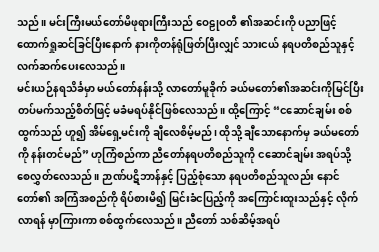သည်။ မင်းကြီးမယ်တော်မိဖုရားကြီးသည် ဝေဠုဝတီ ၏အဆင်းကို ပညာဖြင့် ထောက်ရှုဆင်ခြင်ပြီးနောက် နားကိုတန်ရုံဖြတ်ပြီးလျှင် သားငယ် နရပတိစည်သူနှင့် လက်ဆက်ပေးလေသည်။
မင်းယဉ်နရသိင်္ခမှာ မယ်တော်နန်းသို့ လာတော်မူခိုက် ခယ်မတော်၏အဆင်းကိုမြင်ပြီး တပ်မက်သည့်စိတ်ဖြင့် မခံမရပ်နိုင်ဖြစ်လေသည်။ ထို့ကြောင့် “ငဆောင်ချမ်း စစ်ထွက်သည် ဟူ၍ အိမ်ရှေ့မင်းကို ချီလေစိမ့်မည်၊ ထိုသို့ ချီသောနောက်မှ ခယ်မတော်ကို နန်းတင်မည်” ဟုကြံစည်ကာ ညီတော်နရပတိစည်သူကို ငဆောင်ချမ်း အရပ်သို့ စေလွှတ်လေသည်။ ဉာဏ်ပဋိဘာန်နှင့် ပြည့်စုံသော နရပတိစည်သူလည်း နောင်တော်၏ အကြံအစည်ကို ရိပ်စားမိ၍ မြင်းခံငပြည့်ကို အကြောင်းထူးသည်နှင့် လိုက်လာရန် မှာကြားကာ စစ်ထွက်လေသည်။ ညီတော် သစ်ဆိမ့်အရပ်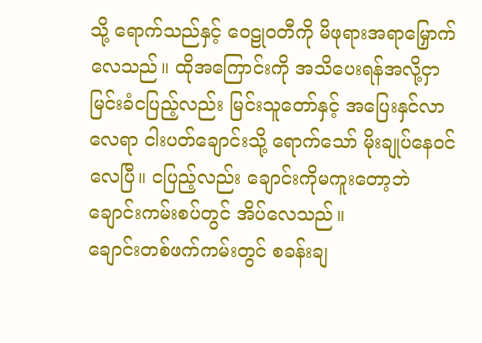သို့ ရောက်သည်နှင့် ဝေဠုဝတီကို မိဖုရားအရာမြှောက်လေသည်။ ထိုအကြောင်းကို အသိပေးရန်အလို့ငှာ မြင်းခံငပြည့်လည်း မြင်းသူတော်နှင့် အပြေးနှင်လာလေရာ ငါးပတ်ချောင်းသို့ ရောက်သော် မိုးချုပ်နေဝင်လေပြီ။ ငပြည့်လည်း ချောင်းကိုမကူးတော့ဘဲ ချောင်းကမ်းစပ်တွင် အိပ်လေသည်။
ချောင်းတစ်ဖက်ကမ်းတွင် စခန်းချ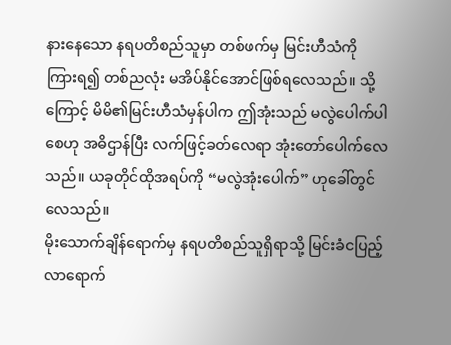နားနေသော နရပတိစည်သူမှာ တစ်ဖက်မှ မြင်းဟီသံကို ကြားရ၍ တစ်ညလုံး မအိပ်နိုင်အောင်ဖြစ်ရလေသည်။ သို့ကြောင့် မိမိ၏မြင်းဟီသံမှန်ပါက ဤအုံးသည် မလွဲပေါက်ပါစေဟု အဓိဌာန်ပြီး လက်ဖြင့်ခတ်လေရာ အုံးတော်ပေါက်လေသည်။ ယခုတိုင်ထိုအရပ်ကို “မလွဲအုံးပေါက်” ဟုခေါ်တွင်လေသည်။
မိုးသောက်ချိန်ရောက်မှ နရပတိစည်သူရှိရာသို့ မြင်းခံငပြည့်လာရောက်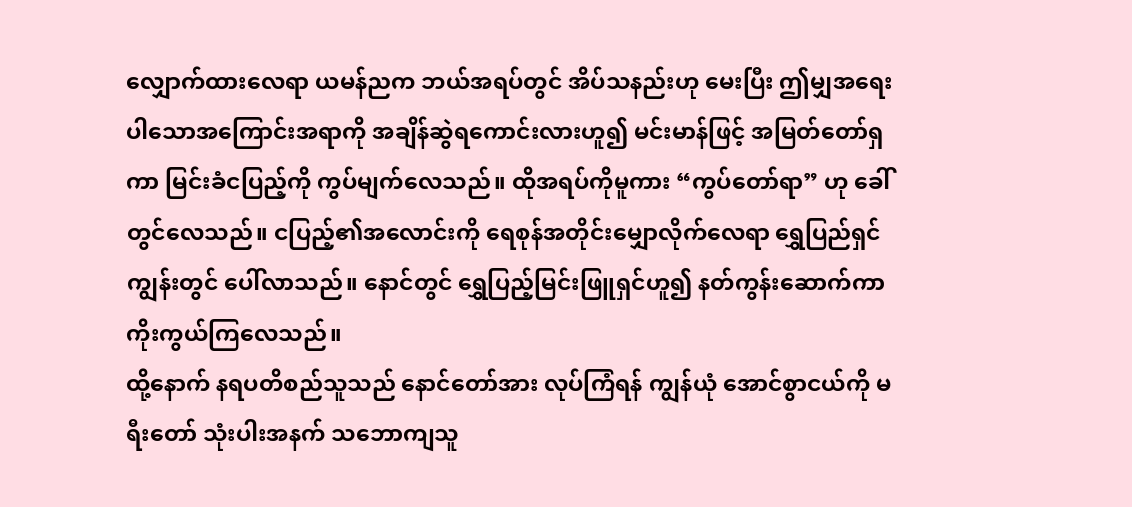လျှောက်ထားလေရာ ယမန်ညက ဘယ်အရပ်တွင် အိပ်သနည်းဟု မေးပြီး ဤမျှအရေးပါသောအကြောင်းအရာကို အချိန်ဆွဲရကောင်းလားဟူ၍ မင်းမာန်ဖြင့် အမြတ်တော်ရှကာ မြင်းခံငပြည့်ကို ကွပ်မျက်လေသည်။ ထိုအရပ်ကိုမူကား “ကွပ်တော်ရာ” ဟု ခေါ်တွင်လေသည်။ ငပြည့်၏အလောင်းကို ရေစုန်အတိုင်းမျှောလိုက်လေရာ ရွှေပြည်ရှင်ကျွန်းတွင် ပေါ်လာသည်။ နောင်တွင် ရွှေပြည့်မြင်းဖြူရှင်ဟူ၍ နတ်ကွန်းဆောက်ကာ ကိုးကွယ်ကြလေသည်။
ထို့နောက် နရပတိစည်သူသည် နောင်တော်အား လုပ်ကြံရန် ကျွန်ယုံ အောင်စွာငယ်ကို မရီးတော် သုံးပါးအနက် သဘောကျသူ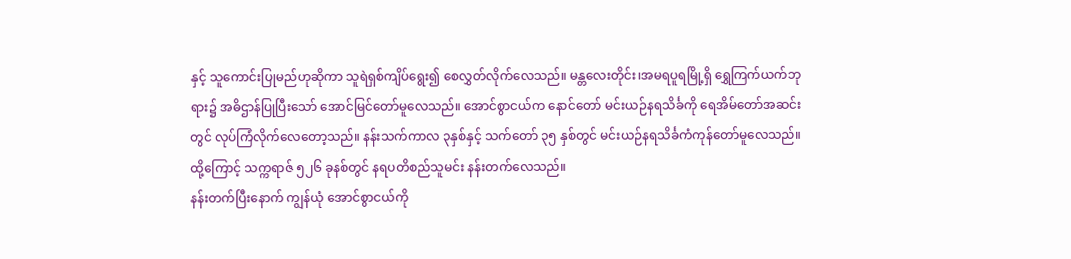နှင့် သူကောင်းပြုမည်ဟုဆိုကာ သူရဲရှစ်ကျိပ်ရွေး၍ စေလွှတ်လိုက်လေသည်။ မန္တလေးတိုင်း၊အမရပူရမြို့ရှိ ရွှေကြက်ယက်ဘုရား၌ အဓိဌာန်ပြုပြီးသော် အောင်မြင်တော်မူလေသည်။ အောင်စွာငယ်က နောင်တော် မင်းယဉ်နရသိင်္ခကို ရေအိမ်တော်အဆင်းတွင် လုပ်ကြံလိုက်လေတော့သည်။ နန်းသက်ကာလ ၃နှစ်နှင့် သက်တော် ၃၅ နှစ်တွင် မင်းယဉ်နရသိင်္ခကံကုန်တော်မူလေသည်။ထို့ကြောင့် သက္ကရာဇ် ၅၂၆ ခုနစ်တွင် နရပတိစည်သူမင်း နန်းတက်လေသည်။
နန်းတက်ပြီးနောက် ကျွန်ယုံ အောင်စွာငယ်ကို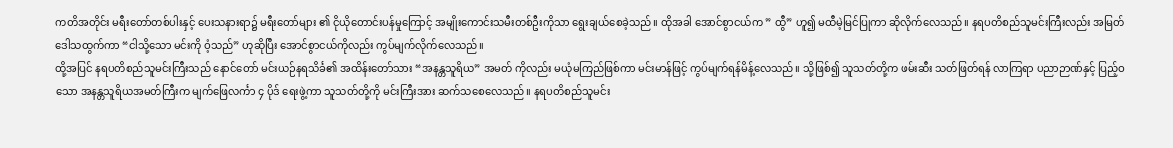ကတိအတိုင်း မရီးတော်တစ်ပါးနှင့် ပေးသနားရာ၌ မရီးတော်များ ၏ ငိုယိုတောင်းပန်မှုကြောင့် အမျိုးကောင်းသမီးတစ်ဦးကိုသာ ရွေးချယ်စေခဲ့သည်။ ထိုအခါ အောင်စွာငယ်က ” ထွီ” ဟူ၍ မထီမဲ့မြင်ပြုကာ ဆိုလိုက်လေသည်။ နရပတိစည်သူမင်းကြီးလည်း အမြတ်ဒေါသထွက်ကာ “ငါသို့သော မင်းကို ဝံ့သည်” ဟုဆိုပြီး အောင်စွာငယ်ကိုလည်း ကွပ်မျက်လိုက်လေသည်။
ထို့အပြင် နရပတိစည်သူမင်းကြီးသည် နောင်တော် မင်းယဉ်နရသိင်္ခ၏ အထိန်းတော်သား “အနန္တသူရိယ” အမတ် ကိုလည်း မယုံမကြည်ဖြစ်ကာ မင်းမာန်ဖြင့် ကွပ်မျက်ရန်မိန့်လေသည်။ သို့ဖြစ်၍ သူသတ်တို့က ဖမ်းဆီး သတ်ဖြတ်ရန် လာကြရာ ပညာဉာဏ်နှင့် ပြည့်ဝသော အနန္တသူရိယအမတ်ကြီးက မျက်ဖြေလင်္ကာ ၄ ပိုဒ် ရေးဖွဲ့ကာ သူသတ်တို့ကို မင်းကြီးအား ဆက်သစေလေသည်။ နရပတိစည်သူမင်း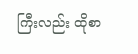ကြီးလည်း ထိုစာ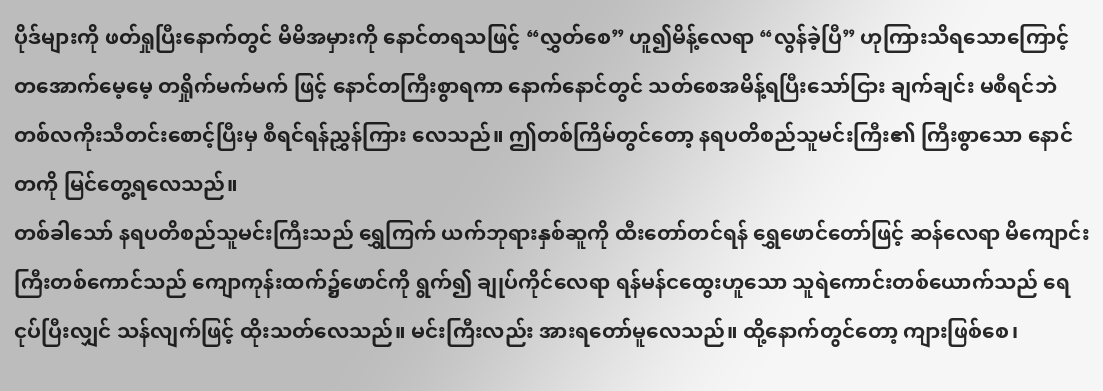ပိုဒ်များကို ဖတ်ရှုပြီးနောက်တွင် မိမိအမှားကို နောင်တရသဖြင့် “လွှတ်စေ” ဟူ၍မိန့်လေရာ “လွန်ခဲ့ပြီ” ဟုကြားသိရသောကြောင့် တအောက်မေ့မေ့ တရှိုက်မက်မက် ဖြင့် နောင်တကြီးစွာရကာ နောက်နောင်တွင် သတ်စေအမိန့်ရပြီးသော်ငြား ချက်ချင်း မစီရင်ဘဲ တစ်လကိုးသီတင်းစောင့်ပြီးမှ စီရင်ရန်ညွှန်ကြား လေသည်။ ဤတစ်ကြိမ်တွင်တော့ နရပတိစည်သူမင်းကြီး၏ ကြီးစွာသော နောင်တကို မြင်တွေ့ရလေသည်။
တစ်ခါသော် နရပတိစည်သူမင်းကြီးသည် ရွှေကြက် ယက်ဘုရားနှစ်ဆူကို ထီးတော်တင်ရန် ရွှေဖောင်တော်ဖြင့် ဆန်လေရာ မိကျောင်းကြီးတစ်ကောင်သည် ကျောကုန်းထက်၌ဖောင်ကို ရွက်၍ ချုပ်ကိုင်လေရာ ရန်မန်ငထွေးဟူသော သူရဲကောင်းတစ်ယောက်သည် ရေငုပ်ပြီးလျှင် သန်လျက်ဖြင့် ထိုးသတ်လေသည်။ မင်းကြီးလည်း အားရတော်မူလေသည်။ ထို့နောက်တွင်တော့ ကျားဖြစ်စေ၊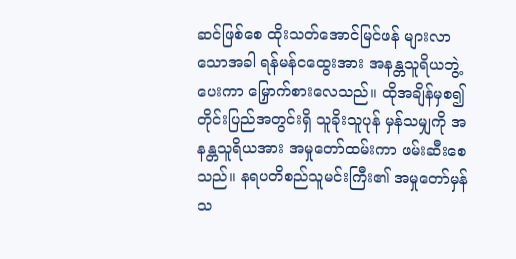ဆင်ဖြစ်စေ ထိုးသတ်အောင်မြင်ဖန် များလာသောအခါ ရန်မန်ငထွေးအား အနန္တသူရိယဘွဲ့ပေးကာ မြှောက်စားလေသည်။ ထိုအချိန်မှစ၍ တိုင်းပြည်အတွင်းရှိ သူခိုးသူပုန် မှန်သမျှကို အနန္တသူရိယအား အမှုတော်ထမ်းကာ ဖမ်းဆီးစေသည်။ နရပတိစည်သူမင်းကြီး၏ အမှုတော်မှန်သ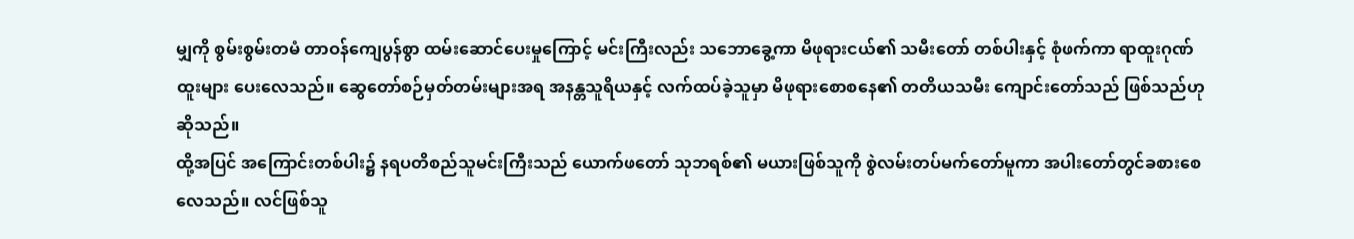မျှကို စွမ်းစွမ်းတမံ တာဝန်ကျေပွန်စွာ ထမ်းဆောင်ပေးမှုကြောင့် မင်းကြီးလည်း သဘောခွေ့ကာ မိဖုရားငယ်၏ သမီးတော် တစ်ပါးနှင့် စုံဖက်ကာ ရာထူးဂုဏ်ထူးများ ပေးလေသည်။ ဆွေတော်စဉ်မှတ်တမ်းများအရ အနန္တသူရိယနှင့် လက်ထပ်ခဲ့သူမှာ မိဖုရားစောစနေ၏ တတိယသမီး ကျောင်းတော်သည် ဖြစ်သည်ဟု ဆိုသည်။
ထို့အပြင် အကြောင်းတစ်ပါး၌ နရပတိစည်သူမင်းကြီးသည် ယောက်ဖတော် သုဘရစ်၏ မယားဖြစ်သူကို စွဲလမ်းတပ်မက်တော်မူကာ အပါးတော်တွင်ခစားစေလေသည်။ လင်ဖြစ်သူ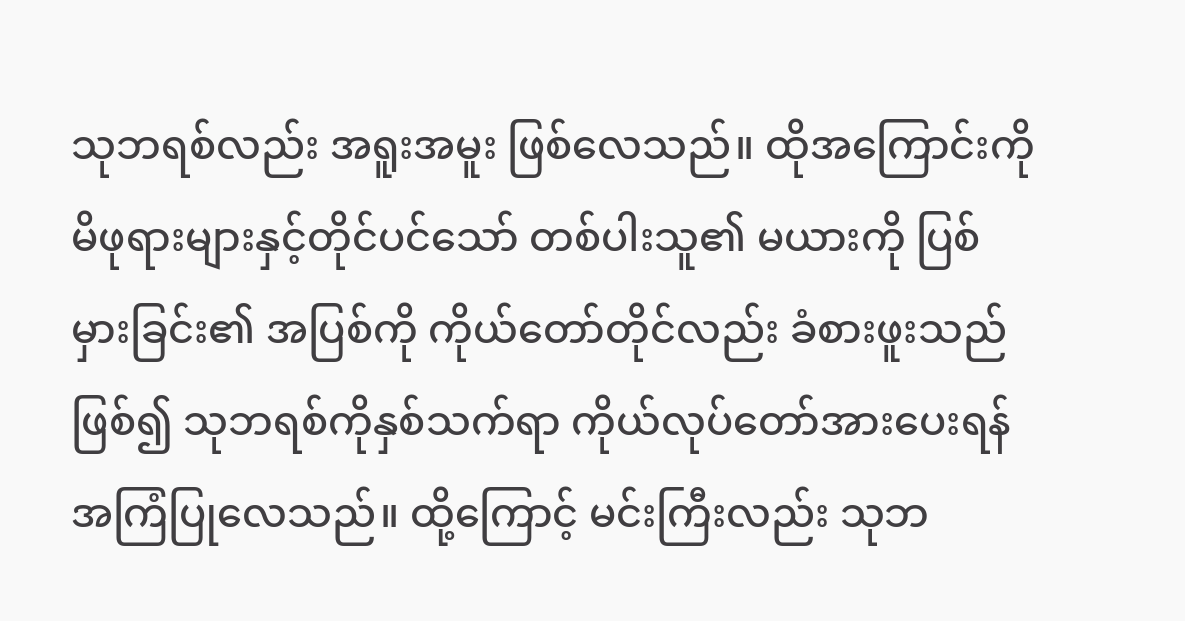သုဘရစ်လည်း အရူးအမူး ဖြစ်လေသည်။ ထိုအကြောင်းကို မိဖုရားများနှင့်တိုင်ပင်သော် တစ်ပါးသူ၏ မယားကို ပြစ်မှားခြင်း၏ အပြစ်ကို ကိုယ်တော်တိုင်လည်း ခံစားဖူးသည်ဖြစ်၍ သုဘရစ်ကိုနှစ်သက်ရာ ကိုယ်လုပ်တော်အားပေးရန် အကြံပြုလေသည်။ ထို့ကြောင့် မင်းကြီးလည်း သုဘ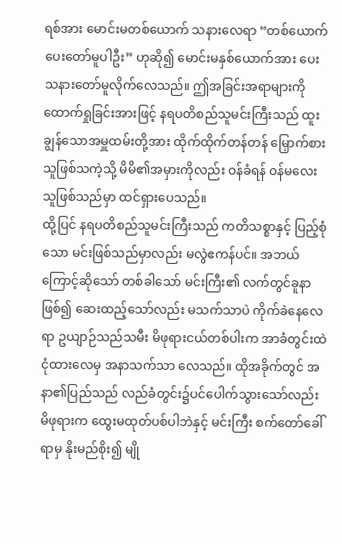ရစ်အား မောင်းမတစ်ယောက် သနားလေရာ “တစ်ယောက်ပေးတော်မူပါဦး” ဟုဆို၍ မောင်းမနှစ်ယောက်အား ပေးသနားတော်မူလိုက်လေသည်။ ဤအခြင်းအရာများကို ထောက်ရှုခြင်းအားဖြင့် နရပတိစည်သူမင်းကြီးသည် ထူးချွန်သောအမှူထမ်းတို့အား ထိုက်ထိုက်တန်တန် မြှောက်စားသူဖြစ်သကဲ့သို့ မိမိ၏အမှားကိုလည်း ဝန်ခံရန် ဝန်မလေးသူဖြစ်သည်မှာ ထင်ရှားပေသည်။
ထို့ပြင် နရပတိစည်သူမင်းကြီးသည် ကတိသစ္စာနှင့် ပြည့်စုံသော မင်းဖြစ်သည်မှာလည်း မလွဲဧကန်ပင်။ အဘယ်ကြောင့်ဆိုသော် တစ်ခါသော် မင်းကြီး၏ လက်တွင်ခူနာဖြစ်၍ ဆေးထည့်သော်လည်း မသက်သာပဲ ကိုက်ခဲနေလေရာ ဥယျာဉ်သည်သမီး မိဖုရားငယ်တစ်ပါးက အာခံတွင်းထဲငုံထားလေမှ အနာသက်သာ လေသည်။ ထိုအခိုက်တွင် အနာ၏ပြည်သည် လည်ခံတွင်း၌ပင်ပေါက်သွားသော်လည်း မိဖုရားက ထွေးမထုတ်ပစ်ပါဘဲနှင့် မင်းကြီး စက်တော်ခေါ်ရာမှ နိုးမည်စိုး၍ မျို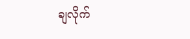ချလိုက်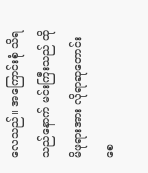လေသည်။ အကြောင်းစုံ သိရသည်နောက် မင်းကြီးသည် ထိုမိဖုရားအား လိုရာဆုတောင်းစေ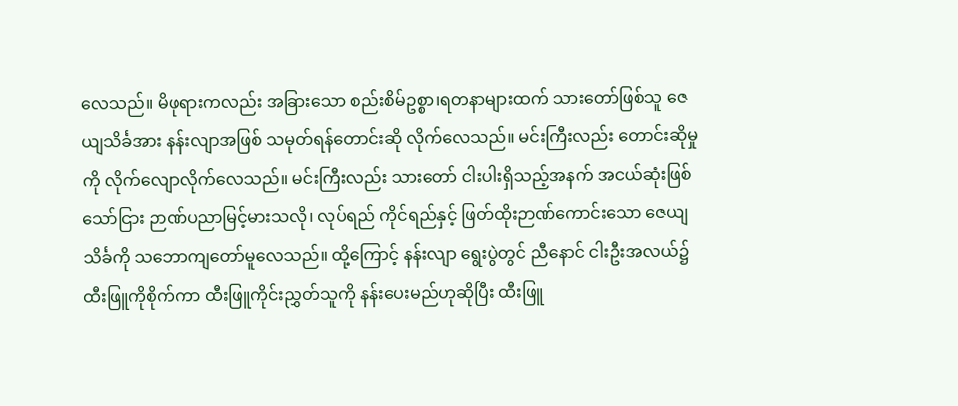လေသည်။ မိဖုရားကလည်း အခြားသော စည်းစိမ်ဥစ္စာ၊ရတနာများထက် သားတော်ဖြစ်သူ ဇေယျသိင်္ခအား နန်းလျာအဖြစ် သမုတ်ရန်တောင်းဆို လိုက်လေသည်။ မင်းကြီးလည်း တောင်းဆိုမှုကို လိုက်လျောလိုက်လေသည်။ မင်းကြီးလည်း သားတော် ငါးပါးရှိသည့်အနက် အငယ်ဆုံးဖြစ်သော်ငြား ဉာဏ်ပညာမြင့်မားသလို၊ လုပ်ရည် ကိုင်ရည်နှင့် ဖြတ်ထိုးဉာဏ်ကောင်းသော ဇေယျသိင်္ခကို သဘောကျတော်မူလေသည်။ ထို့ကြောင့် နန်းလျာ ရွေးပွဲတွင် ညီနောင် ငါးဦးအလယ်၌ ထီးဖြူကိုစိုက်ကာ ထီးဖြူကိုင်းညွှတ်သူကို နန်းပေးမည်ဟုဆိုပြီး ထီးဖြူ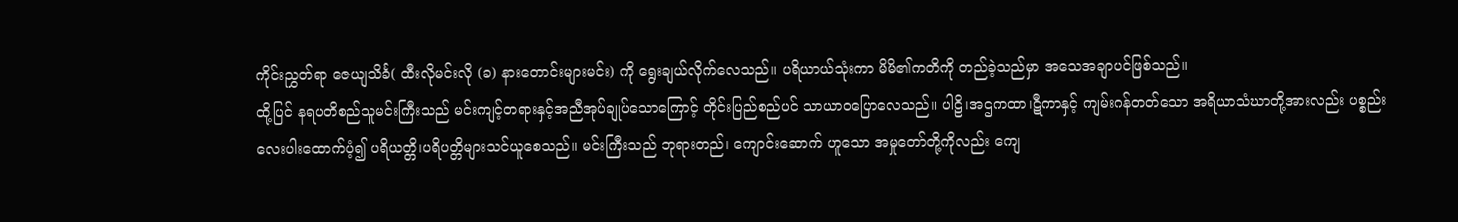ကိုင်းညွှတ်ရာ ဇေယျသိင်္ခ( ထီးလိုမင်းလို (ခ) နားတောင်းများမင်း) ကို ရွေးချယ်လိုက်လေသည်။ ပရိယာယ်သုံးကာ မိမိ၏ကတိကို တည်ခဲ့သည်မှာ အသေအချာပင်ဖြစ်သည်။
ထို့ပြင် နရပတိစည်သူမင်းကြီးသည် မင်းကျင့်တရားနှင့်အညီအုပ်ချုပ်သောကြောင့် တိုင်းပြည်စည်ပင် သာယာဝပြောလေသည်။ ပါဠိ၊အဌကထာ၊ဋီကာနှင့် ကျမ်းဂန်တတ်သော အရိယာသံဃာတို့အားလည်း ပစ္စည်းလေးပါးထောက်ပံ့၍ ပရိယတ္တိ၊ပရိပတ္တိများသင်ယူစေသည်။ မင်းကြီးသည် ဘုရားတည်၊ ကျောင်းဆောက် ဟူသော အမှုတော်တို့ကိုလည်း ကျေ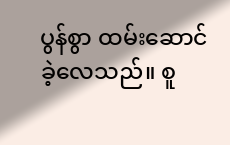ပွန်စွာ ထမ်းဆောင်ခဲ့လေသည်။ စူ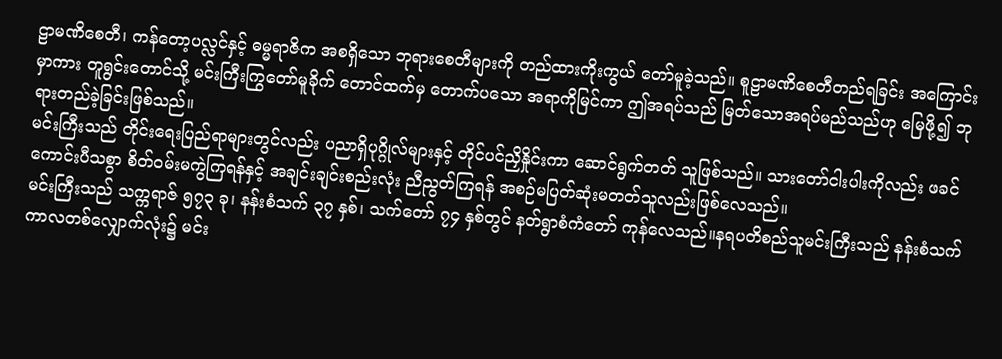ဠာမဏိစေတီ၊ ကန်တော့ပလ္လင်နှင့် ဓမ္မရာဇိက အစရှိသော ဘုရားစေတီများကို တည်ထားကိုးကွယ် တော်မူခဲ့သည်။ စူဠာမဏိစေတီတည်ရခြင်း အကြောင်းမှာကား တူရွင်းတောင်သို့ မင်းကြီးကြွတော်မူခိုက် တောင်ထက်မှ တောက်ပသော အရာကိုမြင်ကာ ဤအရပ်သည် မြတ်သောအရပ်မည်သည်ဟု မြေဖို့၍ ဘုရားတည်ခဲ့ခြင်းဖြစ်သည်။
မင်းကြီးသည် တိုင်းရေးပြည်ရာများတွင်လည်း ပညာရှိပုဂ္ဂိုလ်များနှင့် တိုင်ပင်ညှိနှိုင်းကာ ဆောင်ရွက်တတ် သူဖြစ်သည်။ သားတော်ငါးပါးကိုလည်း ဖခင်ကောင်းပီသစွာ စိတ်ဝမ်းမကွဲကြရန်နှင့် အချင်းချင်းစည်းလုံး ညီညွတ်ကြရန် အစဉ်မပြတ်ဆုံးမတတ်သူလည်းဖြစ်လေသည်။
မင်းကြီးသည် သက္ကရာဇ် ၅၇၃ ခု၊ နန်းစံသက် ၃၇ နှစ်၊ သက်တော် ၇၄ နှစ်တွင် နတ်ရွာစံကံတော် ကုန်လေသည်။နရပတိစည်သူမင်းကြီးသည် နန်းစံသက် ကာလတစ်လျှောက်လုံး၌ မင်း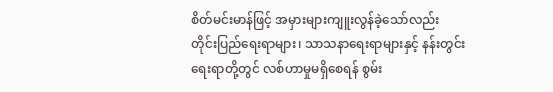စိတ်မင်းမာန်ဖြင့် အမှားများကျူးလွန်ခဲ့သော်လည်း တိုင်းပြည်ရေးရာများ၊ သာသနာရေးရာများနှင့် နန်းတွင်းရေးရာတို့တွင် လစ်ဟာမှုမရှိစေရန် စွမ်း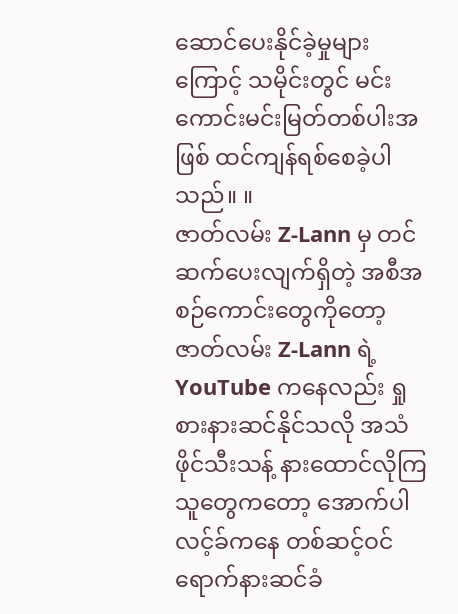ဆောင်ပေးနိုင်ခဲ့မှုများကြောင့် သမိုင်းတွင် မင်းကောင်းမင်းမြတ်တစ်ပါးအဖြစ် ထင်ကျန်ရစ်စေခဲ့ပါသည်။ ။
ဇာတ်လမ်း Z-Lann မှ တင်ဆက်ပေးလျက်ရှိတဲ့ အစီအစဉ်ကောင်းတွေကိုတော့ ဇာတ်လမ်း Z-Lann ရဲ့ YouTube ကနေလည်း ရှုစားနားဆင်နိုင်သလို အသံဖိုင်သီးသန့် နားထောင်လိုကြသူတွေကတော့ အောက်ပါလင့်ခ်ကနေ တစ်ဆင့်ဝင်ရောက်နားဆင်ခံ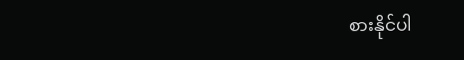စားနိုင်ပါ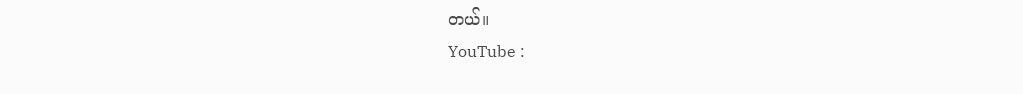တယ်။
YouTube :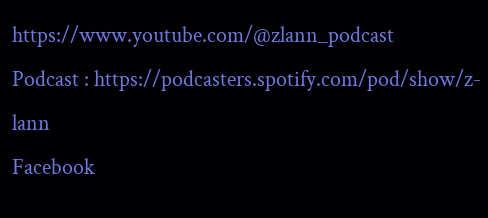https://www.youtube.com/@zlann_podcast
Podcast : https://podcasters.spotify.com/pod/show/z-lann
Facebook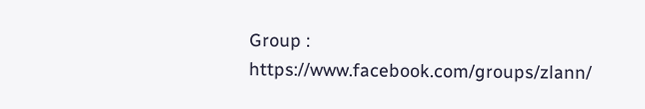Group : https://www.facebook.com/groups/zlann/